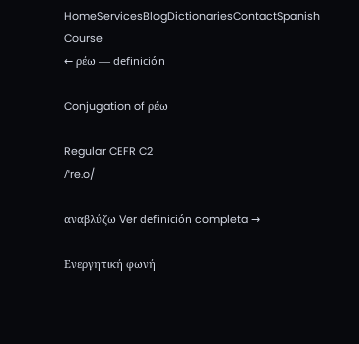HomeServicesBlogDictionariesContactSpanish Course
← ρέω — definición

Conjugation of ρέω

Regular CEFR C2
/ˈre.o/

αναβλύζω Ver definición completa →

Ενεργητική φωνή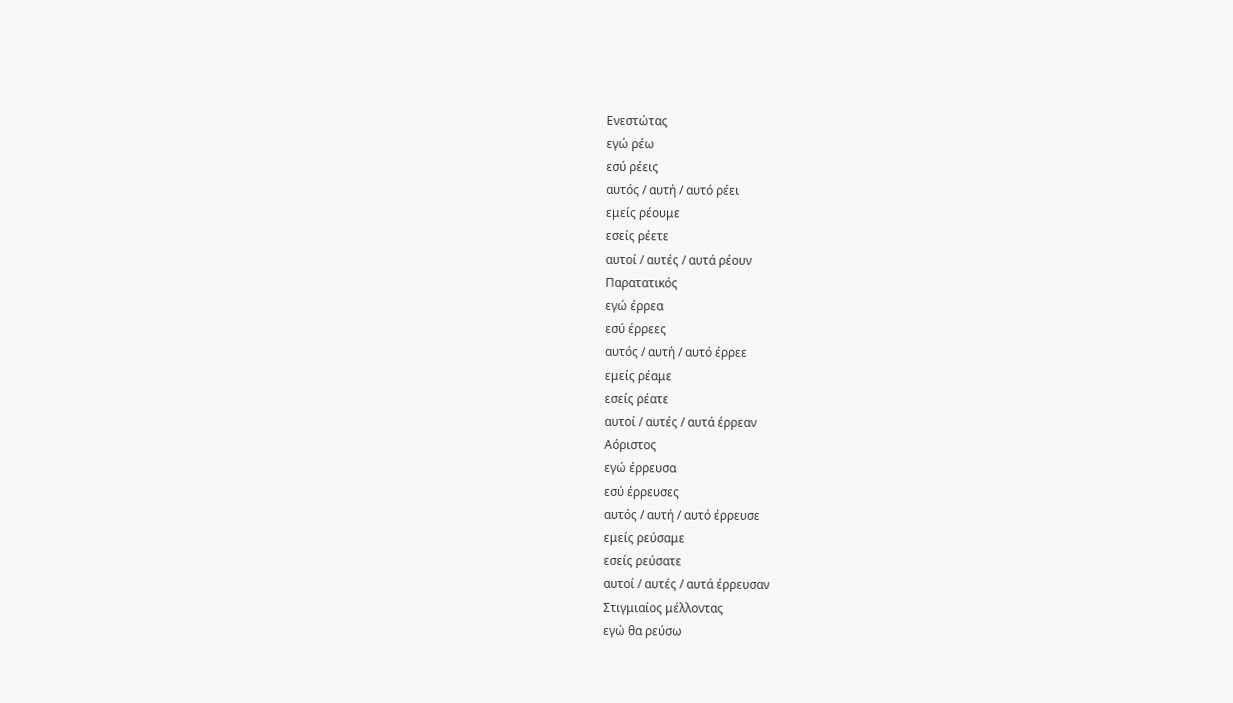Ενεστώτας
εγώ ρέω
εσύ ρέεις
αυτός / αυτή / αυτό ρέει
εμείς ρέουμε
εσείς ρέετε
αυτοί / αυτές / αυτά ρέουν
Παρατατικός
εγώ έρρεα
εσύ έρρεες
αυτός / αυτή / αυτό έρρεε
εμείς ρέαμε
εσείς ρέατε
αυτοί / αυτές / αυτά έρρεαν
Αόριστος
εγώ έρρευσα
εσύ έρρευσες
αυτός / αυτή / αυτό έρρευσε
εμείς ρεύσαμε
εσείς ρεύσατε
αυτοί / αυτές / αυτά έρρευσαν
Στιγμιαίος μέλλοντας
εγώ θα ρεύσω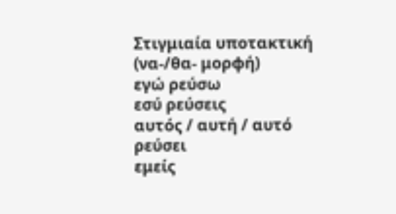Στιγμιαία υποτακτική (να-/θα- μορφή)
εγώ ρεύσω
εσύ ρεύσεις
αυτός / αυτή / αυτό ρεύσει
εμείς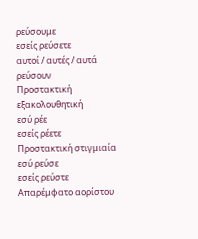ρεύσουμε
εσείς ρεύσετε
αυτοί / αυτές / αυτά ρεύσουν
Προστακτική εξακολουθητική
εσύ ρέε
εσείς ρέετε
Προστακτική στιγμιαία
εσύ ρεύσε
εσείς ρεύστε
Απαρέμφατο αορίστου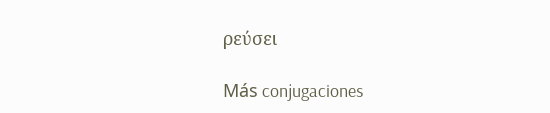ρεύσει

Más conjugaciones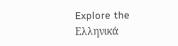Explore the Ελληνικά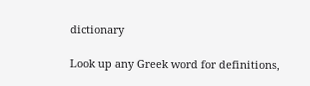dictionary

Look up any Greek word for definitions,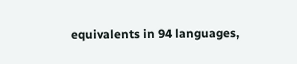equivalents in 94 languages,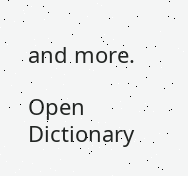and more.

Open Dictionary